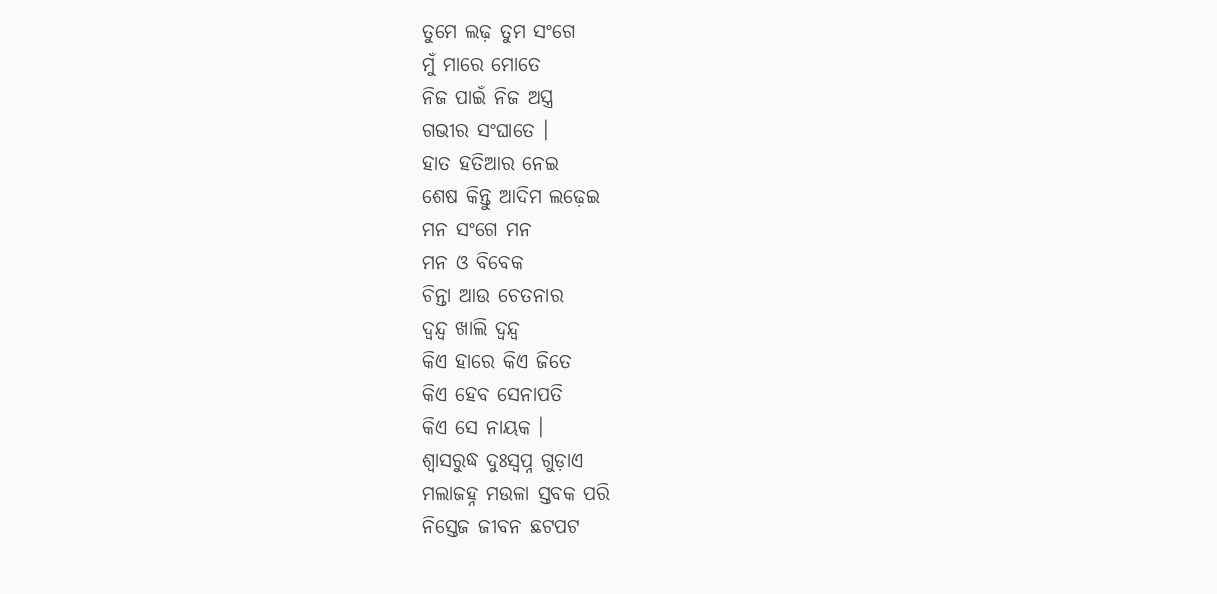ତୁମେ ଲଢ଼ ତୁମ ସଂଗେ
ମୁଁ ମାରେ ମୋତେ
ନିଜ ପାଇଁ ନିଜ ଅସ୍ତ୍ର
ଗଭୀର ସଂଘାତେ ।
ହାତ ହତିଆର ନେଇ
ଶେଷ କିନ୍ତୁ ଆଦିମ ଲଢ଼େଇ
ମନ ସଂଗେ ମନ
ମନ ଓ ବିବେକ
ଚିନ୍ତା ଆଉ ଚେତନାର
ଦ୍ୱନ୍ଦ୍ୱ ଖାଲି ଦ୍ୱନ୍ଦ୍ୱ
କିଏ ହାରେ କିଏ ଜିତେ
କିଏ ହେବ ସେନାପତି
କିଏ ସେ ନାୟକ ।
ଶ୍ଵାସରୁଦ୍ଧ ଦୁଃସ୍ୱପ୍ନ ଗୁଡ଼ାଏ
ମଲାଜହ୍ନ ମଉଳା ସ୍ତବକ ପରି
ନିସ୍ତେଜ ଜୀବନ ଛଟପଟ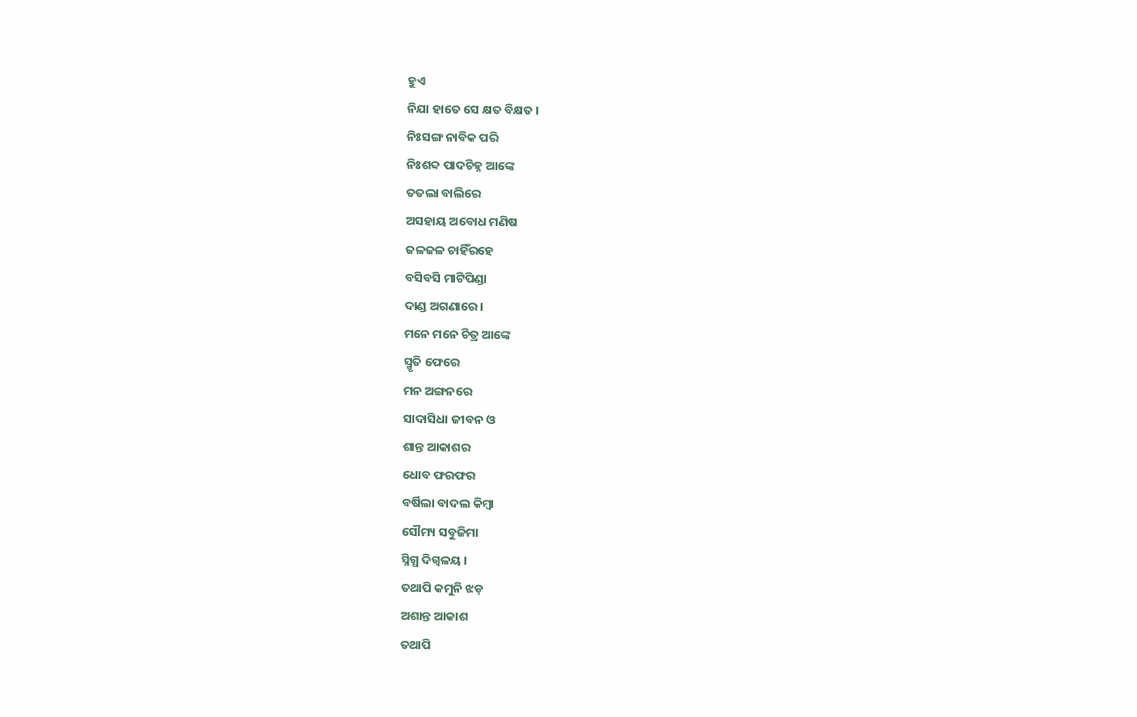ହୁଏ
ନିଯା ହାତେ ସେ କ୍ଷତ ବିକ୍ଷତ ।
ନିଃସଙ୍ଗ ନାବିକ ପରି
ନିଃଶବ୍ଦ ପାଦଚିହ୍ନ ଆଙ୍କେ
ତତଲା ବାଲିରେ
ଅସହାୟ ଅବୋଧ ମଣିଷ
ଜଳଜଳ ଚାହିଁରହେ
ବସିବସି ମାଟିପିଣ୍ଡା
ଦାଣ୍ଡ ଅଗଣାରେ ।
ମନେ ମନେ ଚିତ୍ର ଆଙ୍କେ
ସ୍ମୃତି ଫେରେ
ମନ ଅଙ୍ଗନରେ
ସାଦାସିଧା ଜୀବନ ଓ
ଶାନ୍ତ ଆକାଶର
ଧୋବ ଫରଫର
ବର୍ଷିଲା ବାଦଲ କିମ୍ବା
ସୌମ୍ୟ ସବୁଜିମା
ସ୍ନିଗ୍ଧ ଦିଗ୍ବଳୟ ।
ତଥାପି କମୁନି ଝଡ଼
ଅଶାନ୍ତ ଆକାଶ
ତଥାପି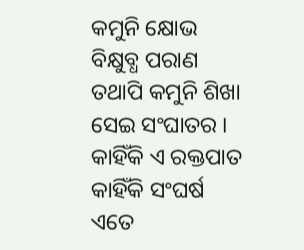କମୁନି କ୍ଷୋଭ
ବିକ୍ଷୁବ୍ଧ ପରାଣ
ତଥାପି କମୁନି ଶିଖା
ସେଇ ସଂଘାତର ।
କାହିଁକି ଏ ରକ୍ତପାତ
କାହିଁକି ସଂଘର୍ଷ
ଏତେ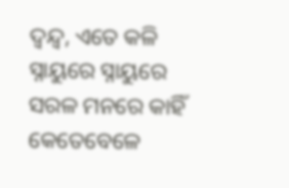ଦ୍ୱନ୍ଦ୍ୱ, ଏତେ କଳି
ସ୍ନାୟୁରେ ସ୍ନାୟୁରେ
ସରଳ ମନରେ କାହିଁ
କେତେବେଳେ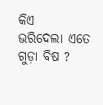କିଏ
ଭରିଦେଲା ଏତେ ଗୁଡ଼ା ବିଷ ?